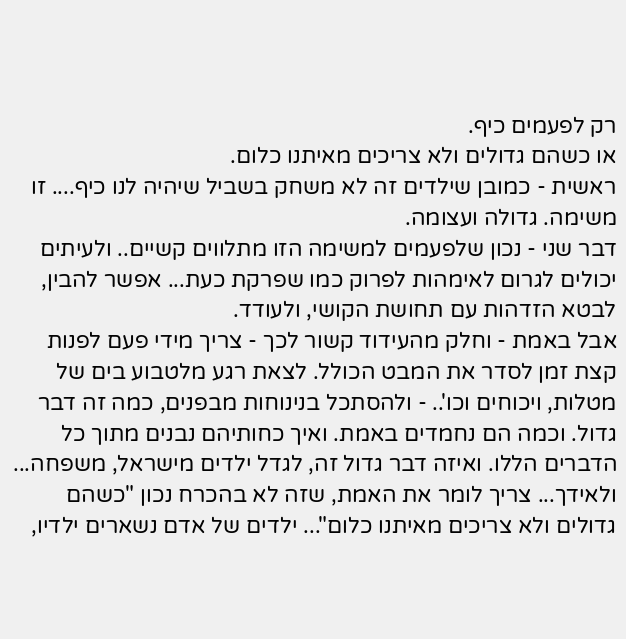רק לפעמים כיף.
או כשהם גדולים ולא צריכים מאיתנו כלום.
ראשית - כמובן שילדים זה לא משחק בשביל שיהיה לנו כיף.... זו משימה. גדולה ועצומה.
דבר שני - נכון שלפעמים למשימה הזו מתלווים קשיים.. ולעיתים יכולים לגרום לאימהות לפרוק כמו שפרקת כעת... אפשר להבין, לבטא הזדהות עם תחושת הקושי, ולעודד.
אבל באמת - וחלק מהעידוד קשור לכך - צריך מידי פעם לפנות קצת זמן לסדר את המבט הכולל. לצאת רגע מלטבוע בים של מטלות, ויכוחים וכו'.. - ולהסתכל בנינוחות מבפנים, כמה זה דבר גדול. וכמה הם נחמדים באמת. ואיך כחותיהם נבנים מתוך כל הדברים הללו. ואיזה דבר גדול זה, לגדל ילדים מישראל, משפחה...
ולאידך... צריך לומר את האמת, שזה לא בהכרח נכון "כשהם גדולים ולא צריכים מאיתנו כלום"... ילדים של אדם נשארים ילדיו,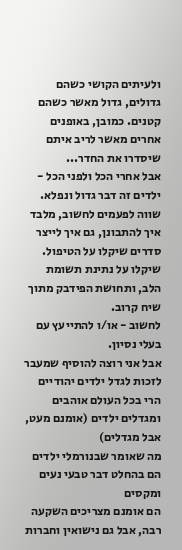ולעיתים הקושי כשהם גדולים, גדול מאשר כשהם קטנים. כמובן, באופנים אחרים מאשר לריב איתם שיסדרו את החדר...
אבל אחרי הכל ולפני הכל - ילדים זה דבר גדול ונפלא.
שווה לפעמים לחשוב, מלבד איך להתבונן, גם איך לייצר סדרים שיקלו על הטיפול. שיקלו על נתינת תשומת הלב, ותחושת הפידבק מתוך שיח קרוב.
לחשוב - או/ו להתייעץ עם בעלי נסיון.
אבל אני רוצה להוסיף שמעבר לזכות לגדל ילדים יהודיים
הרי בכל העולם אוהבים ומגדלים ילדים (אומנם מעט, אבל מגדלים)
מה שאומר שבנורמלי ילדים הם בהחלט דבר טבעי נעים ומקסים
הם אומנם מצריכים השקעה רבה, אבל גם נישואין וחברות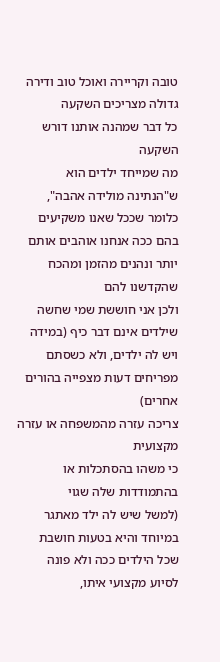טובה וקריירה ואוכל טוב ודירה גדולה מצריכים השקעה
כל דבר שמהנה אותנו דורש השקעה
מה שמייחד ילדים הוא ש"הנתינה מולידה אהבה", כלומר שככל שאנו משקיעים בהם ככה אנחנו אוהבים אותם יותר ונהנים מהזמן ומהכח שהקדשנו להם
ולכן אני חוששת שמי שחשה שילדים אינם דבר כיף (במידה ויש לה ילדים, ולא כשסתם מפריחים דעות מצפייה בהורים אחרים)
צריכה עזרה מהמשפחה או עזרה מקצועית
כי משהו בהסתכלות או בהתמודדות שלה שגוי
(למשל שיש לה ילד מאתגר במיוחד והיא בטעות חושבת שכל הילדים ככה ולא פונה לסיוע מקצועי איתו,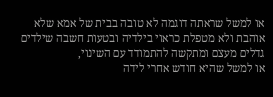או למשל שראתה דוגמה לא טובה בבית של אמא שלא אוהבת ולא מטפלת כראוי בילדיה ובטעות חשבה שילדים גדלים מעצם ומתקשה להתמודד עם השינוי,
או למשל שהיא חודש אחרי לידה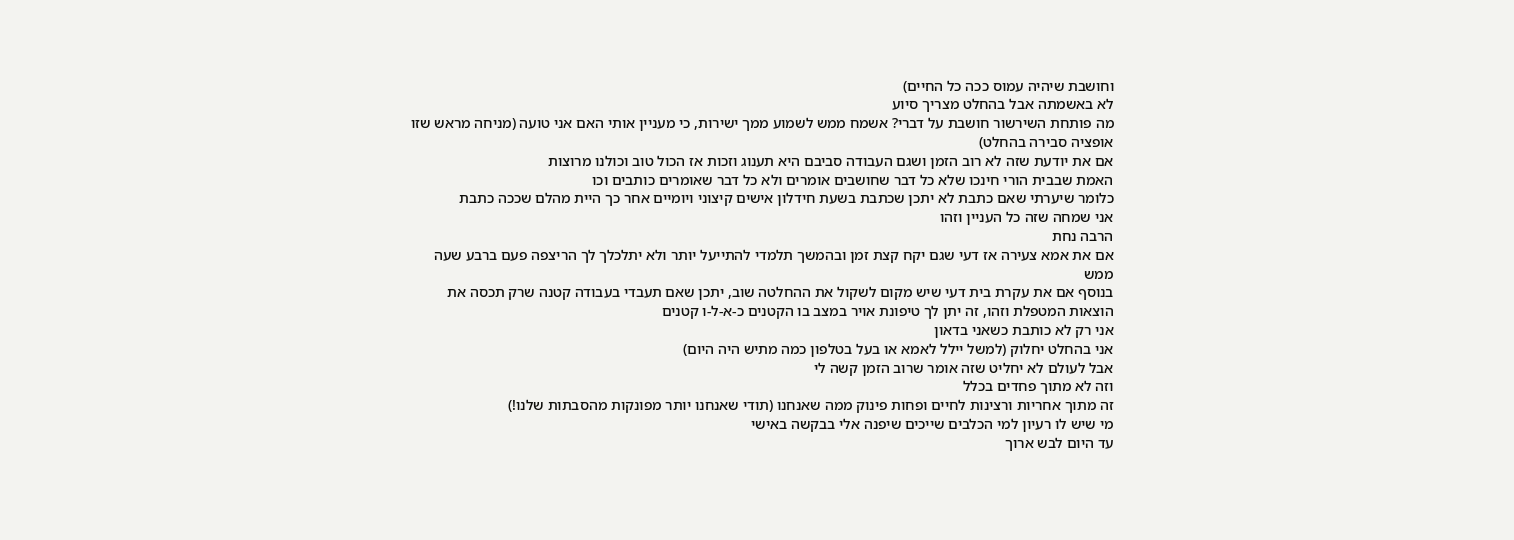וחושבת שיהיה עמוס ככה כל החיים)
לא באשמתה אבל בהחלט מצריך סיוע
מה פותחת השירשור חושבת על דברי? אשמח ממש לשמוע ממך ישירות, כי מעניין אותי האם אני טועה (מניחה מראש שזו אופציה סבירה בהחלט)
אם את יודעת שזה לא רוב הזמן ושגם העבודה סביבם היא תענוג וזכות אז הכול טוב וכולנו מרוצות
האמת שבבית הורי חינכו שלא כל דבר שחושבים אומרים ולא כל דבר שאומרים כותבים וכו
כלומר שיערתי שאם כתבת לא יתכן שכתבת בשעת חידלון אישים קיצוני ויומיים אחר כך היית מהלם שככה כתבת
אני שמחה שזה כל העניין וזהו
הרבה נחת
אם את אמא צעירה אז דעי שגם יקח קצת זמן ובהמשך תלמדי להתייעל יותר ולא יתלכלך לך הריצפה פעם ברבע שעה ממש
בנוסף אם את עקרת בית דעי שיש מקום לשקול את ההחלטה שוב, יתכן שאם תעבדי בעבודה קטנה שרק תכסה את הוצאות המטפלת וזהו, זה יתן לך טיפונת אויר במצב בו הקטנים כ-א-ל-ו קטנים
אני רק לא כותבת כשאני בדאון
אני בהחלט יחלוק (למשל יילל לאמא או בעל בטלפון כמה מתיש היה היום)
אבל לעולם לא יחליט שזה אומר שרוב הזמן קשה לי
וזה לא מתוך פחדים בכלל
זה מתוך אחריות ורצינות לחיים ופחות פינוק ממה שאנחנו (תודי שאנחנו יותר מפונקות מהסבתות שלנו!)
מי שיש לו רעיון למי הכלבים שייכים שיפנה אלי בבקשה באישי
עד היום לבש ארוך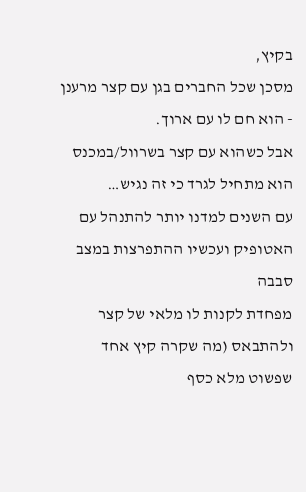בקיץ,
מסכן שכל החברים בגן עם קצר מרענן - הוא חם לו עם ארוך.
אבל כשהוא עם קצר בשרוול/במכנס הוא מתחיל לגרד כי זה נגיש…
עם השנים למדנו יותר להתנהל עם האטופיק ועכשיו ההתפרצות במצב סבבה
מפחדת לקנות לו מלאי של קצר ולהתבאס (מה שקרה קיץ אחד שפשוט מלא כסף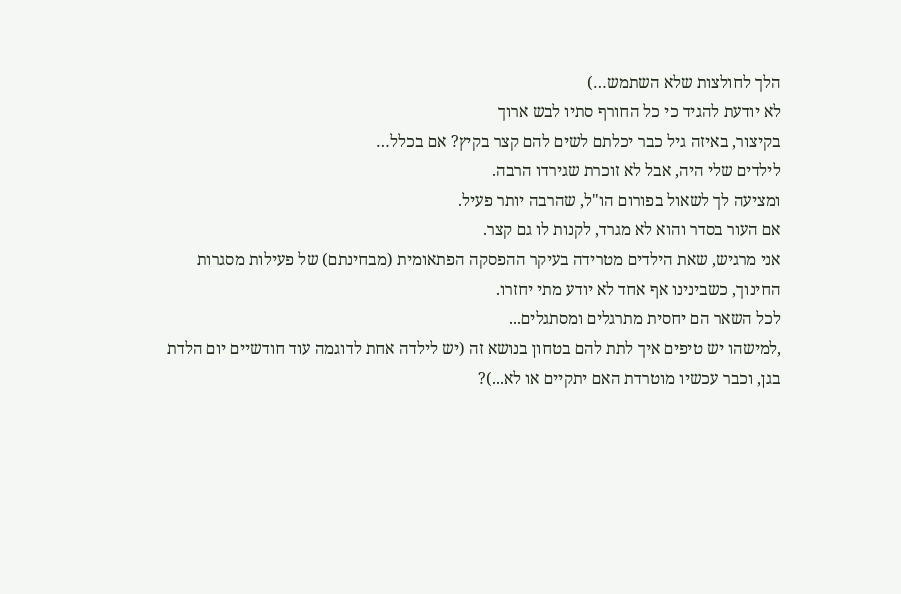הלך לחולצות שלא השתמש…)
לא יודעת להגיד כי כל החורף סתיו לבש ארוך
בקיצור, באיזה גיל כבר יכלתם לשים להם קצר בקיץ? אם בכלל…
לילדים שלי היה, אבל לא זוכרת שגירדו הרבה.
ומציעה לך לשאול בפורום הו"ל, שהרבה יותר פעיל.
אם העור בסדר והוא לא מגרד, לקנות לו גם קצר.
אני מרגיש, שאת הילדים מטרידה בעיקר ההפסקה הפתאומית (מבחינתם) של פעילות מסגרות החינוך, כשבינינו אף אחד לא יודע מתי יחזרו.
לכל השאר הם יחסית מתרגלים ומסתגלים...
,למישהו יש טיפים איך לתת להם בטחון בנושא זה (יש לילדה אחת לדוגמה עוד חודשיים יום הלדת בגן, וכבר עכשיו מוטרדת האם יתקיים או לא...)?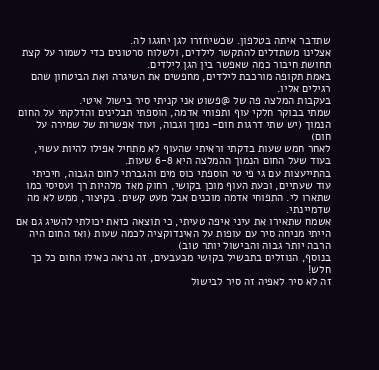שתדבר איתה בטלפון. שכשיחזרו לגן יחגגו לה.
אצלינו משתדלים להתקשר לילדים, ולשלוח סרטונים כדי לשמור על קצת תחושת חיבור כמה שאפשר בין הגן לילדים.
באמת תקופה מורכבת לילדים, מחפשים את השיגרה ואת הביטחון שהם רגילים אליו.
בעקבות המלצה פה של @פשוט אני קניתי סיר בישול איטי.
שמתי בבוקר חלקי עוף ותפוחי אדמה, הוספתי תבלינים והדלקתי על החום הנמוך (יש שתי דרגות חום- נמוך וגבוה, ועוד אפשרות של שמירה על חום)
לאחר חמש שעות בדקתי וראיתי שהעוף לא מתחיל אפילו להיות עשוי, בעוד שעל החום הנמוך ההמלצה היא 6-8 שעות.
בהתייעצות עם גי פי טי הוספתי כוס מים והגברתי לחום הגבוה, חיכיתי עוד שעתיים, וכעת העוף מוכן בקושי, רחוק מאד מלהיות רך ועסיסי כמו
שתארו לי. התפוחי אדמה מוכנים אבל מעט קשים. בקיצור, ממש לא מה שדמיינתי.
אשמח שתאירו את עיני איפה טעיתי, כי תוצאה כזאת יכולתי להשיג גם אם הייתי מניחה סיר עם עופות על האינדוקציה לכמה שעות (ואז החום היה הרבה יותר גבוה והבישול יותר טוב)
בנוסף, הנוזלים בתבשיל בקושי מבעבעים, זה נראה כאילו החום כל כך חלש!
זה לא סיר לאפיה זה סיר לבישול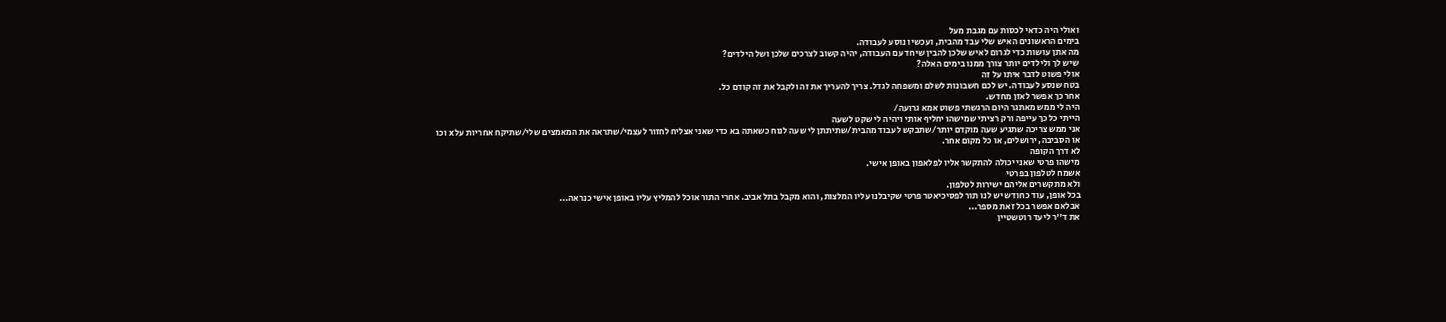ואולי היה כדאי לכסות עם מגבת מעל
בימים הראשונים האיש שלי עבד מהבית, ועכשיו נוסע לעבודה.
מה אתן עושות כדי לגרום לאיש שלכן להבין שיחד עם העבודה, יהיה קשוב לצרכים שלכן ושל הילדים?
שיש לך ולילדים יותר צורך ממנו בימים האלה?
אולי פשוט לדבר איתו על זה
בטח שנסע לעבודה. יש לכם חשבונות לשלם ומשפחה לגדל. צריך להעריך את זה ולקבל את זה קודם כל.
אחר כך אפשר לאזן מחדש.
היה לי ממש מאתגר היום הרגשתי פשוט אמא גרועה/
הייתי כל כך עייפה ורק רציתי שמישהו יחליף אותי ויהיה לי שקט לשעה
אני ממש צריכה שתגיע שעה מוקדם יותר/שתבקש לעבוד מהבית/שתיתתן לי שעה לנוח כשאתה בא כדי שאני אצליח לחזור לעצמי/שתראה את המאמצים שלי/שתיקח אחריות על x וכו
או הסביבה, ירושלים, או כל מקום אחר.
לא דרך הקופה
מישהו פרטי שאני יכולה להתקשר אליו לפלאפון באופן אישי.
אשמח לטלפון בפרטי
ולא מתקשרים אליהם ישירות לטלפון.
בכל אופן, עוד כחודש יש לנו תור לפסיכיאטר פרטי שקיבלנו עליו המלצות, והוא מקבל בתל אביב. אחרי התור אוכל להמליץ עליו באופן אישי כנראה...
אבלאם אפשר בכל זאת מספר...
את ד''ר ליעד רוטשטיין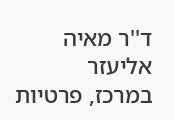ד''ר מאיה אליעזר
במרכז, פרטיות